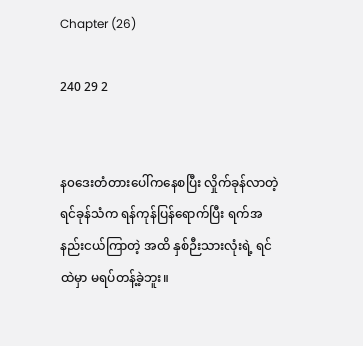Chapter (26)

240 29 2


န၀ဒေးတံတားပေါ်ကနေစပြီး လှိုက်ခုန်လာတဲ့ ရင်ခုန်သံက ရန်ကုန်‌ပြန်ရောက်ပြီး ရက်အနည်းငယ်ကြာတဲ့ အထိ နှစ်ဉီးသားလုံးရဲ့ ရင်ထဲမှာ မရပ်တန့်ခဲ့ဘူး။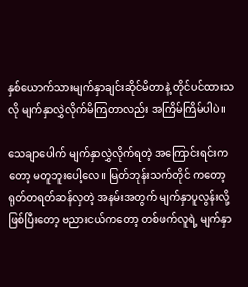နှစ်ယောက်သားမျက်နှာချင်းဆိုင်မိတာနဲ့ တိုင်ပင်ထားသလို မျက်နှာလွှဲလိုက်မိကြတာလည်း အကြိမ်ကြိမ်ပါပဲ။

သေချာပေါက် မျက်နှာလွှဲလိုက်ရတဲ့ အကြောင်းရင်းကတော့ မတူဘူးပေါ့လေ။ မြတ်ဘုန်းသက်တိုင် ကတော့ ရုတ်တရတ်ဆန်လှတဲ့ အနမ်းအတွက် မျက်နှာပူလွန်းလို့ဖြစ်ပြီးတော့ ဗညားငယ်ကတော့ တစ်ဖက်လူရဲ့ မျက်နှာ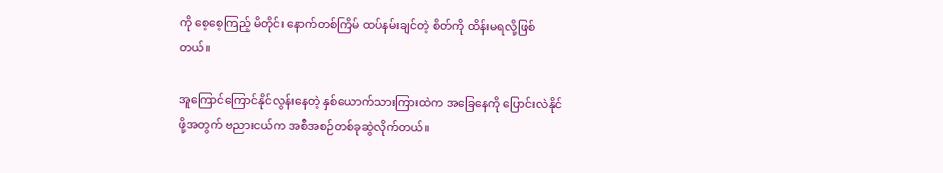ကို စေ့စေ့ကြည့် မိတိုင်း နောက်တစ်ကြိမ် ထပ်နမ်းချင်တဲ့ စိတ်ကို ထိန်းမရလို့ဖြစ်တယ်။

အူကြောင်ကြောင်နိုင်‌လွန်းနေတဲ့ နှစ်ယောက်သားကြားထဲက အခြေနေကို ပြောင်းလဲနိုင်ဖို့အတွက် ဗညားငယ်က အစီအစဉ်တစ်ခုဆွဲလိုက်တယ်။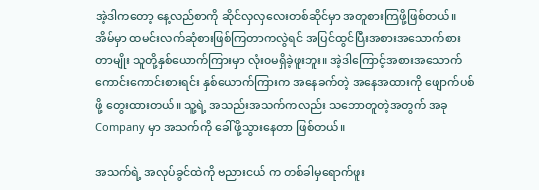အဲ့ဒါကတော့ နေ့လည်စာကို ဆိုင်လှလှလေးတစ်ဆိုင်မှာ အတူစားကြဖို့ဖြစ်တယ်။ အိမ်မှာ ထမင်းလက်ဆုံစားဖြစ်ကြတာကလွဲရင် အပြင်ထွင်ပြီးအစားအသောက်စားတာမျိုး သူတို့နှစ်ယောက်ကြားမှာ လုံး၀မရှိခဲ့ဖူးဘူး။ အဲ့ဒါကြောင့်အစားအသောက်ကောင်းကောင်းစားရင်း နှစ်ယောက်ကြားက အနေခက်တဲ့ အနေအထားကို ဖျောက်ပစ်ဖို့ တွေးထားတယ်။ သူ့ရဲ့ အသည်းအသက်ကလည်း သဘောတူတဲ့အတွက် အခု Company မှာ အသက်ကို ခေါ်ဖို့သွားနေတာ ဖြစ်တယ်။

အသက်ရဲ့ အလုပ်ခွင်ထဲကို ‌ဗညားငယ် က တစ်ခါမှရောက်ဖူး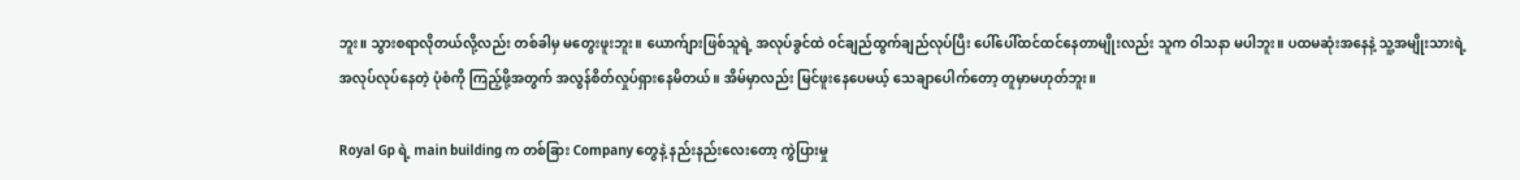ဘူး။ သွားစရာလိုတယ်လို့လည်း တစ်ခါမှ မတွေးဖူးဘူး။ ယောက်ျားဖြစ်သူရဲ့ အလုပ်ခွင်ထဲ ၀င်ချည်ထွက်ချည်လုပ်ပြီး ပေါ်ပေါ်ထင်ထင်နေတာမျိုးလည်း သူက ဝါသနာ မပါဘူး။ ပထမဆုံးအနေနဲ့ သူ့အမျိုးသားရဲ့ အလုပ်လုပ်နေတဲ့ ပုံစံကို ကြည့်ဖို့အတွက် အလွန်စိတ်လှုပ်ရှားနေမိတယ်။ အိမ်မှာလည်း မြင်ဖူးနေပေမယ့် သေချာပေါက်တော့ တူမှာမဟုတ်ဘူး။

Royal Gp ရဲ့ main building က တစ်ခြား Company တွေနဲ့ နည်းနည်းလေးတော့ ကွဲပြားမှု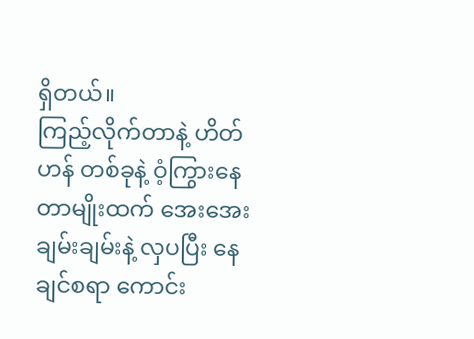ရှိတယ်။
ကြည့်လိုက်တာနဲ့ ဟိတ်ဟန် တစ်ခုနဲ့ ဝံ့ကြွားနေတာမျိုးထက် အေးအေးချမ်းချမ်းနဲ့ လှပပြီး နေချင်စရာ ကောင်း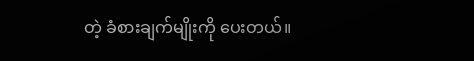တဲ့ ခံစားချက်မျိုးကို ပေးတယ်။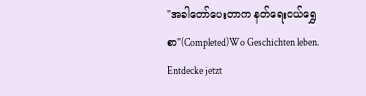"အခါတော်ပေးတာက နတ်ရေးငယ်ရွှေစာ"(Completed)Wo Geschichten leben. Entdecke jetzt